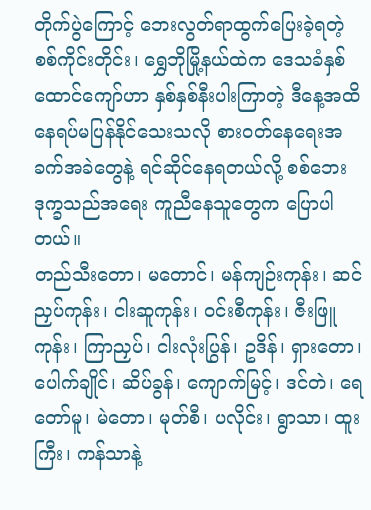တိုက်ပွဲကြောင့် ဘေးလွတ်ရာထွက်ပြေးခဲ့ရတဲ့ စစ်ကိုင်းတိုင်း၊ ရွှေဘိုမြို့နယ်ထဲက ဒေသခံနှစ်ထောင်ကျော်ဟာ နှစ်နှစ်နီးပါးကြာတဲ့ ဒီနေ့အထိ နေရပ်မပြန်နိုင်သေးသလို စားဝတ်နေရေးအခက်အခဲတွေနဲ့ ရင်ဆိုင်နေရတယ်လို့ စစ်ဘေးဒုက္ခသည်အရေး ကူညီနေသူတွေက ပြောပါတယ်။
တည်သီးတော၊ မတောင်၊ မန်ကျဉ်းကုန်း၊ ဆင်ညှပ်ကုန်း၊ ငါးဆူကုန်း၊ ဝင်းစီကုန်း၊ ဇီးဖြူကုန်း၊ ကြာညှပ်၊ ငါးလုံးပြွန်၊ ဥဒိန်၊ ရှားတော၊ ပေါက်ချိုင်၊ ဆိပ်ခွန်၊ ကျောက်မြင့်၊ ဒင်တဲ၊ ရေတော်မူ၊ မဲတော၊ မုတ်စီ၊ ပလိုင်း၊ ရွာသာ၊ ထူးကြီး၊ ကန်သာနဲ့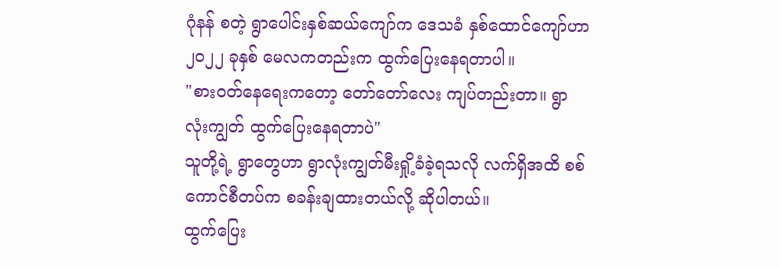ဂုံနန် စတဲ့ ရွာပေါင်းနှစ်ဆယ်ကျော်က ဒေသခံ နှစ်ထောင်ကျော်ဟာ ၂၀၂၂ ခုနှစ် မေလကတည်းက ထွက်ပြေးနေရတာပါ။
"စားဝတ်နေရေးကတော့ တော်တော်လေး ကျပ်တည်းတာ။ ရွာလုံးကျွတ် ထွက်ပြေးနေရတာပဲ"
သူတို့ရဲ့ ရွာတွေဟာ ရွာလုံးကျွတ်မီးရှို့ခံခဲ့ရသလို လက်ရှိအထိ စစ်ကောင်စီတပ်က စခန်းချထားတယ်လို့ ဆိုပါတယ်။
ထွက်ပြေး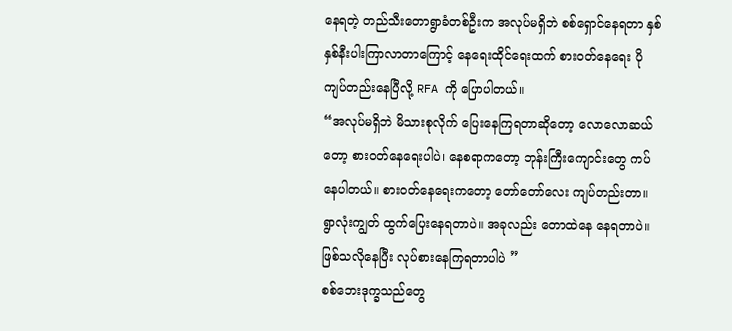နေရတဲ့ တည်သီးတောရွာခံတစ်ဦးက အလုပ်မရှိဘဲ စစ်ရှောင်နေရတာ နှစ်နှစ်နီးပါးကြာလာတာကြောင့် နေရေးထိုင်ရေးထက် စားဝတ်နေရေး ပိုကျပ်တည်းနေပြီလို့ RFA ကို ပြောပါတယ်။
“အလုပ်မရှိဘဲ မိသားစုလိုက် ပြေးနေကြရတာဆိုတော့ လောလောဆယ်တော့ စားဝတ်နေရေးပါပဲ၊ နေစရာကတော့ ဘုန်းကြီးကျောင်းတွေ ကပ်နေပါတယ်။ စားဝတ်နေရေးကတော့ တော်တော်လေး ကျပ်တည်းတာ။ ရွာလုံးကျွတ် ထွက်ပြေးနေရတာပဲ။ အခုလည်း တောထဲနေ နေရတာပဲ။ ဖြစ်သလိုနေပြီး လုပ်စားနေကြရတာပါပဲ ”
စစ်ဘေးဒုက္ခသည်တွေ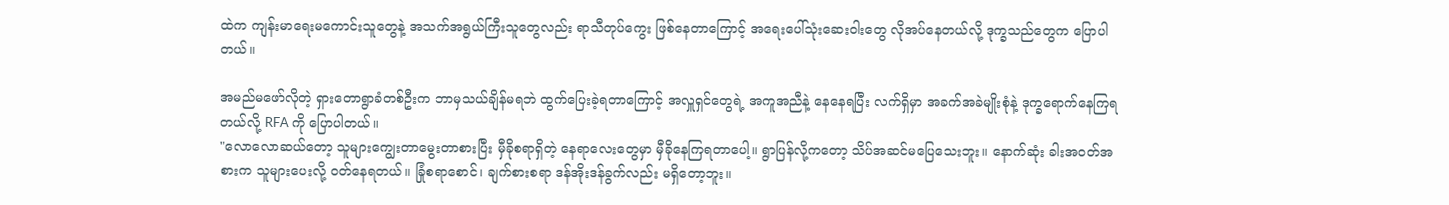ထဲက ကျန်းမာရေးမကောင်းသူတွေနဲ့ အသက်အရွယ်ကြီးသူတွေလည်း ရာသီတုပ်ကွေး ဖြစ်နေတာကြောင့် အရေးပေါ်သုံးဆေးဝါးတွေ လိုအပ်နေတယ်လို့ ဒုက္ခသည်တွေက ပြောပါတယ်။

အမည်မဖော်လိုတဲ့ ရှားတောရွာခံတစ်ဦးက ဘာမှသယ်ချိန်မရဘဲ ထွက်ပြေးခဲ့ရတာကြောင့် အလှူရှင်တွေရဲ့ အကူအညီနဲ့ နေနေရပြီး လက်ရှိမှာ အခက်အခဲမျိုးစုံနဲ့ ဒုက္ခရောက်နေကြရတယ်လို့ RFA ကို ပြောပါတယ်။
"လောလောဆယ်တော့ သူများကျွေးတာမွေးတာစားပြီး မှီခိုစရာရှိတဲ့ နေရာလေးတွေမှာ မှီခိုနေကြရတာပေါ့။ ရွာပြန်လို့ကတော့ သိပ်အဆင်မပြေသေးဘူး။ နောက်ဆုံး ခါးအဝတ်အစားက သူများပေးလို့ ဝတ်နေရတယ်။ ခြုံစရာစောင်၊ ချက်စားစရာ ဒန်အိုးဒန်ခွက်လည်း မရှိတော့ဘူး။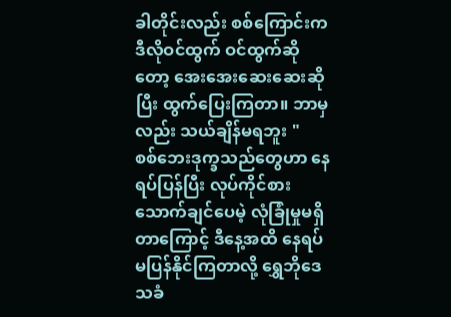ခါတိုင်းလည်း စစ်ကြောင်းက ဒီလိုဝင်ထွက် ဝင်ထွက်ဆိုတော့ အေးအေးဆေးဆေးဆိုပြီး ထွက်ပြေးကြတာ။ ဘာမှလည်း သယ်ချိန်မရဘူး "
စစ်ဘေးဒုက္ခသည်တွေဟာ နေရပ်ပြန်ပြီး လုပ်ကိုင်စားသောက်ချင်ပေမဲ့ လုံခြုံမှုမရှိတာကြောင့် ဒီနေ့အထိ နေရပ်မပြန်နိုင်ကြတာလို့ ရွှေဘိုဒေသခံ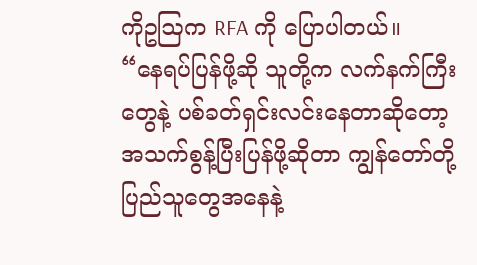ကိုဥဩက RFA ကို ပြောပါတယ်။
“နေရပ်ပြန်ဖို့ဆို သူတို့က လက်နက်ကြီးတွေနဲ့ ပစ်ခတ်ရှင်းလင်းနေတာဆိုတော့ အသက်စွန့်ပြီးပြန်ဖို့ဆိုတာ ကျွန်တော်တို့ ပြည်သူတွေအနေနဲ့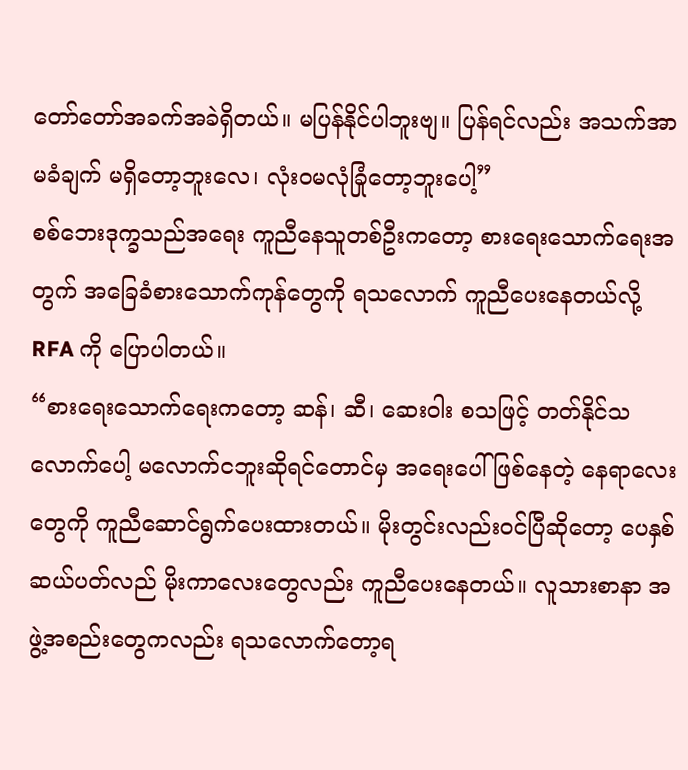တော်တော်အခက်အခဲရှိတယ်။ မပြန်နိုင်ပါဘူးဗျ။ ပြန်ရင်လည်း အသက်အာမခံချက် မရှိတော့ဘူးလေ၊ လုံး၀မလုံခြုံတော့ဘူးပေါ့”
စစ်ဘေးဒုက္ခသည်အရေး ကူညီနေသူတစ်ဦးကတော့ စားရေးသောက်ရေးအတွက် အခြေခံစားသောက်ကုန်တွေကို ရသလောက် ကူညီပေးနေတယ်လို့ RFA ကို ပြောပါတယ်။
“စားရေးသောက်ရေးကတော့ ဆန်၊ ဆီ၊ ဆေးဝါး စသဖြင့် တတ်နိုင်သလောက်ပေါ့ မလောက်ငဘူးဆိုရင်တောင်မှ အရေးပေါ်ဖြစ်နေတဲ့ နေရာလေးတွေကို ကူညီဆောင်ရွက်ပေးထားတယ်။ မိုးတွင်းလည်းဝင်ပြီဆိုတော့ ပေနှစ်ဆယ်ပတ်လည် မိုးကာလေးတွေလည်း ကူညီပေးနေတယ်။ လူသားစာနာ အဖွဲ့အစည်းတွေကလည်း ရသလောက်တော့ရ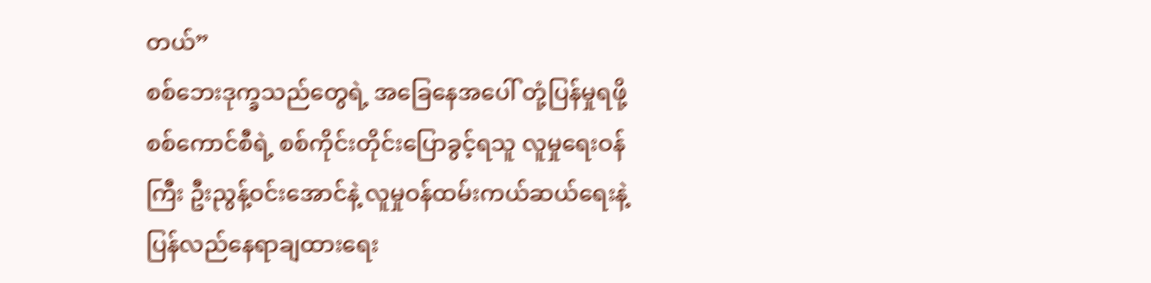တယ်”
စစ်ဘေးဒုက္ခသည်တွေရဲ့ အခြေနေအပေါ် တုံ့ပြန်မှုရဖို့ စစ်ကောင်စီရဲ့ စစ်ကိုင်းတိုင်းပြောခွင့်ရသူ လူမှုရေးဝန်ကြီး ဦးညွန့်ဝင်းအောင်နဲ့ လူမှုဝန်ထမ်းကယ်ဆယ်ရေးနဲ့ ပြန်လည်နေရာချထားရေး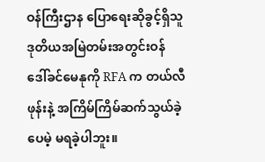ဝန်ကြီးဌာန ပြောရေးဆိုခွင့်ရှိသူ ဒုတိယအမြဲတမ်းအတွင်းဝန် ဒေါ်ခင်မေနုကို RFA က တယ်လီဖုန်းနဲ့ အကြိမ်ကြိမ်ဆက်သွယ်ခဲ့ပေမဲ့ မရခဲ့ပါဘူး။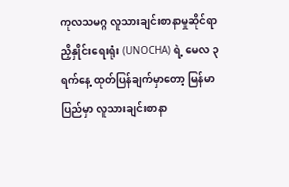ကုလသမဂ္ဂ လူသားချင်းစာနာမှုဆိုင်ရာ ညှိနှိုင်းရေးရုံး (UNOCHA) ရဲ့ မေလ ၃ ရက်နေ့ ထုတ်ပြန်ချက်မှာတော့ မြန်မာပြည်မှာ လူသားချင်းစာနာ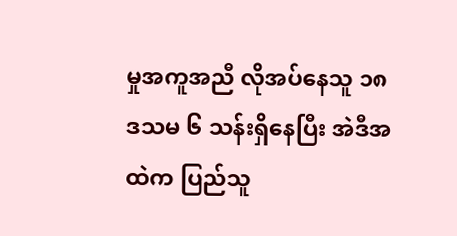မှုအကူအညီ လိုအပ်နေသူ ၁၈ ဒသမ ၆ သန်းရှိနေပြီး အဲဒီအထဲက ပြည်သူ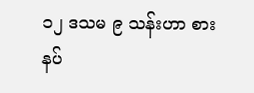၁၂ ဒသမ ၉ သန်းဟာ စားနပ်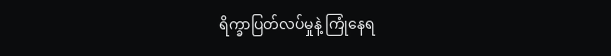ရိက္ခာပြတ်လပ်မှုနဲ့ ကြုံနေရ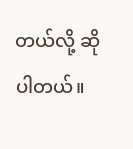တယ်လို့ ဆိုပါတယ်။